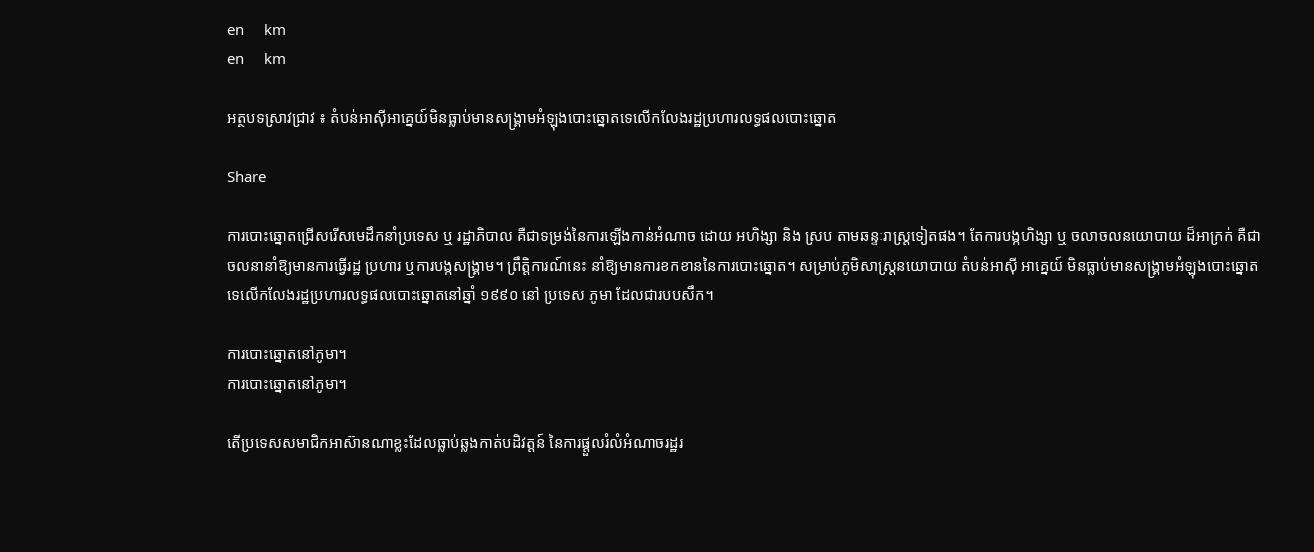en     km
en     km

អត្ថបទស្រាវជ្រាវ ៖ តំបន់អាស៊ីអាគ្នេយ៍មិនធ្លាប់មានសង្គ្រាមអំឡុងបោះឆ្នោតទេលើកលែងរដ្ឋប្រហារលទ្ធផលបោះឆ្នោត

Share

ការបោះឆ្នោតជ្រើសរើសមេដឹកនាំប្រទេស ឬ រដ្ឋាភិបាល គឺជាទម្រង់នៃការឡើងកាន់អំណាច ដោយ អហិង្សា និង ស្រប តាមឆន្ទៈរាស្ត្រទៀតផង។ តែការបង្កហិង្សា ឬ ចលាចលនយោបាយ ដ៏អាក្រក់ គឺជាចលនានាំឱ្យមានការធ្វើរដ្ឋ ប្រហារ ឬការបង្កសង្រ្គាម។ ព្រឹត្តិការណ៍នេះ នាំឱ្យមានការខកខាននៃការបោះឆ្នោត។ សម្រាប់ភូមិសាស្ត្រនយោបាយ តំបន់អាស៊ី អាគ្នេយ៍ មិនធ្លាប់មានសង្គ្រាមអំឡុងបោះឆ្នោតទេលើកលែងរដ្ឋប្រហារលទ្ធផលបោះឆ្នោតនៅឆ្នាំ ១៩៩០ នៅ ប្រទេស ភូមា ដែលជារបបសឹក។

ការបោះឆ្នោតនៅភូមា។
ការបោះឆ្នោតនៅភូមា។

តើប្រទេសសមាជិកអាស៊ានណាខ្លះដែលធ្លាប់ឆ្លងកាត់បដិវត្តន៍ នៃការផ្ដួលរំលំអំណាចរដ្ឋរ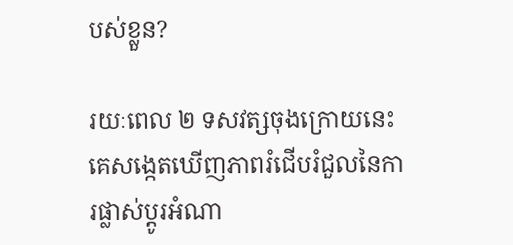បស់ខ្លួន?

រយៈពេល ២ ទសវត្សចុងក្រោយនេះ គេសង្កេតឃើញភាពរំជើបរំជួលនៃការផ្លាស់ប្ដូរអំណា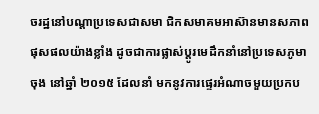ចរដ្ឋនៅបណ្ដាប្រទេសជាសមា ជិកសមាគមអាស៊ានមានសភាពផុសផលយ៉ាងខ្លាំង ដូចជាការផ្លាស់ប្ដូរមេដឹកនាំនៅប្រទេសភូមាចុង នៅឆ្នាំ ២០១៥ ដែលនាំ មកនូវការផ្ទេរអំណាចមួយប្រកប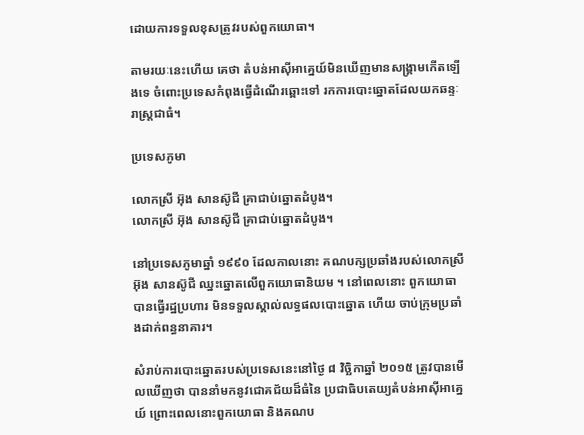ដោយការទទួលខុសត្រូវរបស់ពួកយោធា។

តាមរយៈនេះហើយ គេថា តំបន់អាស៊ីអាគ្នេយ៍មិនឃើញមានសង្គ្រាមកើតឡើងទេ ចំពោះប្រទេសកំពុងធ្វើដំណើរឆ្ពោះទៅ រកការបោះឆ្នោតដែលយកឆន្ទៈរាស្ដ្រជាធំ។

ប្រទេសភូមា

លោកស្រី អ៊ុង សានស៊ូជី គ្រាជាប់ឆ្នោតដំបូង។
លោកស្រី អ៊ុង សានស៊ូជី គ្រាជាប់ឆ្នោតដំបូង។

នៅប្រទេសភូមាឆ្នាំ ១៩៩០ ដែលកាលនោះ គណបក្សប្រឆាំងរបស់លោកស្រី អ៊ុង សានស៊ូជី ឈ្នះឆ្នោតលើពួកយោធានិយម ។ នៅពេលនោះ ពួកយោធាបានធ្វើរដ្ឋប្រហារ មិនទទួលស្គាល់លទ្ធផលបោះឆ្នោត ហើយ ចាប់ក្រុមប្រឆាំងដាក់ពន្ធនាគារ។

សំរាប់ការបោះឆ្នោតរបស់ប្រទេសនេះនៅថ្ងៃ ៨ វិច្ឆិកាឆ្នាំ ២០១៥ ត្រូវបានមើលឃើញថា បាននាំមកនូវជោគជ័យដ៏ធំនៃ ប្រជាធិបតេយ្យតំបន់អាស៊ីអាគ្នេយ៍ ព្រោះពេលនោះពួកយោធា និងគណប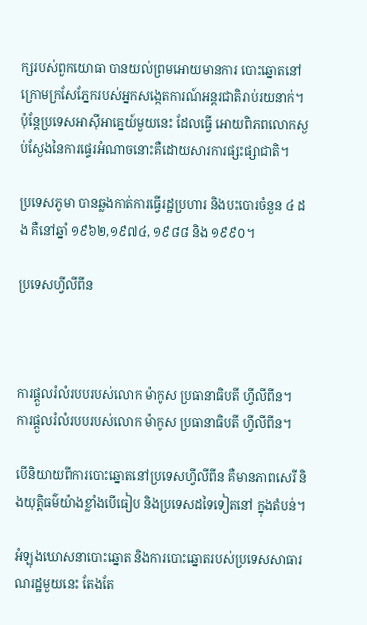ក្សរបស់ពួកយោធា បានយល់ព្រមអោយមានការ បោះឆ្នោតនៅក្រោមក្រសែភ្នែករបស់អ្នកសង្កេតការណ៍អន្ដរជាតិរាប់រយនាក់។ ប៉ុន្ដែប្រទេសអាស៊ីអាគ្នេយ៍មួយនេះ ដែលធ្វើ អោយពិភពលោកស្ងប់ស្ងែងនៃការផ្ទេរអំណាចនោះគឺដោយសារការផ្សះផ្សាជាតិ។

ប្រទេសភូមា បានឆ្លងកាត់ការធ្វើរដ្ឋប្រហារ និងបះបោរចំនួន ៤ ដង គឺនៅឆ្នាំ ១៩៦២,១៩៧៤, ១៩៨៨ និង ១៩៩០។

ប្រទេសហ្វីលីពីន



ការផ្តួលរំលំរបបរបស់លោក ម៉ាកូស ប្រធានាធិបតី ហ្វីលីពីន។
ការផ្តួលរំលំរបបរបស់លោក ម៉ាកូស ប្រធានាធិបតី ហ្វីលីពីន។

បើនិយាយពីការបោះឆ្នោតនៅប្រទេសហ្វីលីពីន គឺមានភាពសេរី និងយុត្តិធម៌យ៉ាងខ្លាំងបើធៀប និងប្រទេសដទៃទៀតនៅ ក្នុងតំបន់។

អំឡុងឃោសនាបោះឆ្នោត និងការបោះឆ្នោតរបស់ប្រទេសសាធារណរដ្ឋមួយនេះ តែងតែ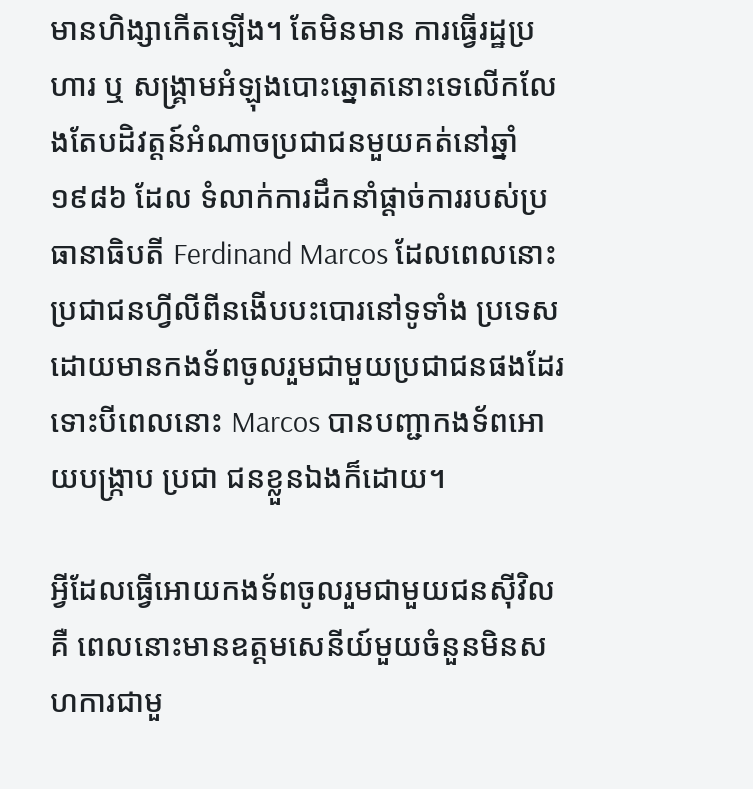មានហិង្សាកើតឡើង។ តែមិនមាន ការធ្វើរដ្ឋប្រហារ ឬ សង្គ្រាមអំឡុងបោះឆ្នោតនោះទេលើកលែងតែបដិវត្តន៍អំណាចប្រជាជនមួយគត់នៅឆ្នាំ ១៩៨៦ ដែល ទំលាក់ការដឹកនាំផ្ដាច់ការរបស់ប្រធានាធិបតី Ferdinand Marcos ដែលពេលនោះប្រជាជនហ្វីលីពីនងើបបះបោរនៅទូទាំង ប្រទេស ដោយមានកងទ័ពចូលរួមជាមួយប្រជាជនផងដែរទោះបីពេលនោះ Marcos បានបញ្ជាកងទ័ពអោយបង្រ្កាប ប្រជា ជនខ្លួនឯងក៏ដោយ។

អ្វីដែលធ្វើអោយកងទ័ពចូលរួមជាមួយជនស៊ីវិល គឺ ពេលនោះមានឧត្តមសេនីយ៍មួយចំនួនមិនសហការជាមួ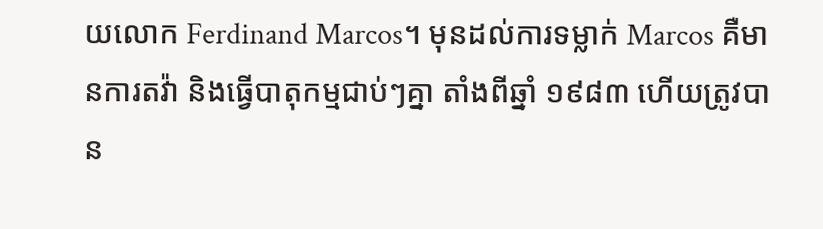យលោក Ferdinand Marcos។ មុនដល់ការទម្លាក់ Marcos គឺមានការតវ៉ា និងធ្វើបាតុកម្មជាប់ៗគ្នា តាំងពីឆ្នាំ ១៩៨៣ ហើយត្រូវបាន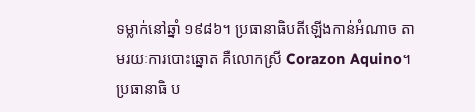ទម្លាក់នៅឆ្នាំ ១៩៨៦។ ប្រធានាធិបតីឡើងកាន់អំណាច តាមរយៈការបោះឆ្នោត គឺលោកស្រី Corazon Aquino។ ប្រធានាធិ ប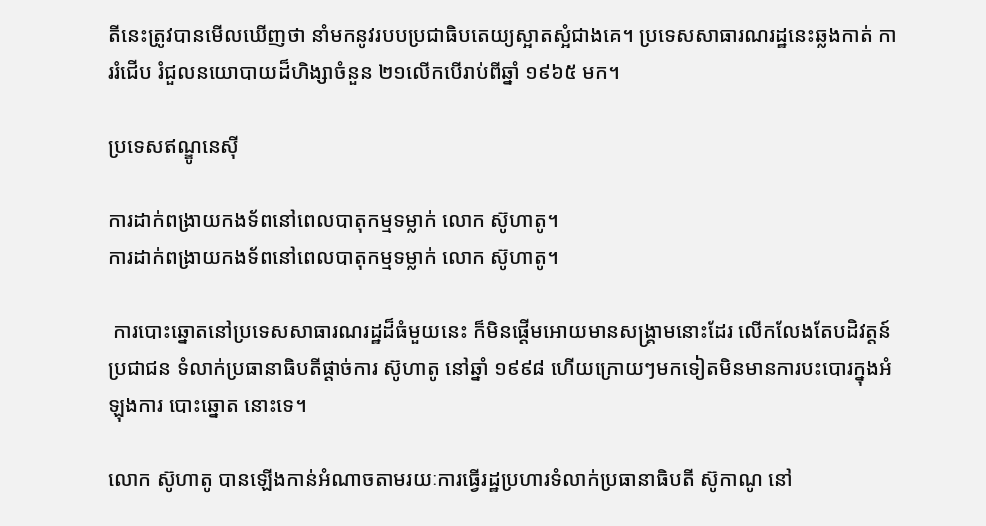តីនេះត្រូវបានមើលឃើញថា នាំមកនូវរបបប្រជាធិបតេយ្យស្អាតស្អំជាងគេ។ ប្រទេសសាធារណរដ្ឋនេះឆ្លងកាត់ ការរំជើប រំជួលនយោបាយដ៏ហិង្សាចំនួន ២១លើកបើរាប់ពីឆ្នាំ ១៩៦៥ មក។

ប្រទេសឥណ្ឌូនេស៊ី

ការដាក់ពង្រាយកងទ័ពនៅពេលបាតុកម្មទម្លាក់ លោក ស៊ូហាតូ។
ការដាក់ពង្រាយកងទ័ពនៅពេលបាតុកម្មទម្លាក់ លោក ស៊ូហាតូ។

 ការបោះឆ្នោតនៅប្រទេសសាធារណរដ្ឋដ៏ធំមួយនេះ ក៏មិនផ្ដើមអោយមានសង្គ្រាមនោះដែរ លើកលែងតែបដិវត្តន៍ ប្រជាជន ទំលាក់ប្រធានាធិបតីផ្ដាច់ការ ស៊ូហាតូ នៅឆ្នាំ ១៩៩៨ ហើយក្រោយៗមកទៀតមិនមានការបះបោរក្នុងអំឡុងការ បោះឆ្នោត នោះទេ។

លោក ស៊ូហាតូ បានឡើងកាន់អំណាចតាមរយៈការធ្វើរដ្ឋប្រហារទំលាក់ប្រធានាធិបតី ស៊ូកាណូ នៅ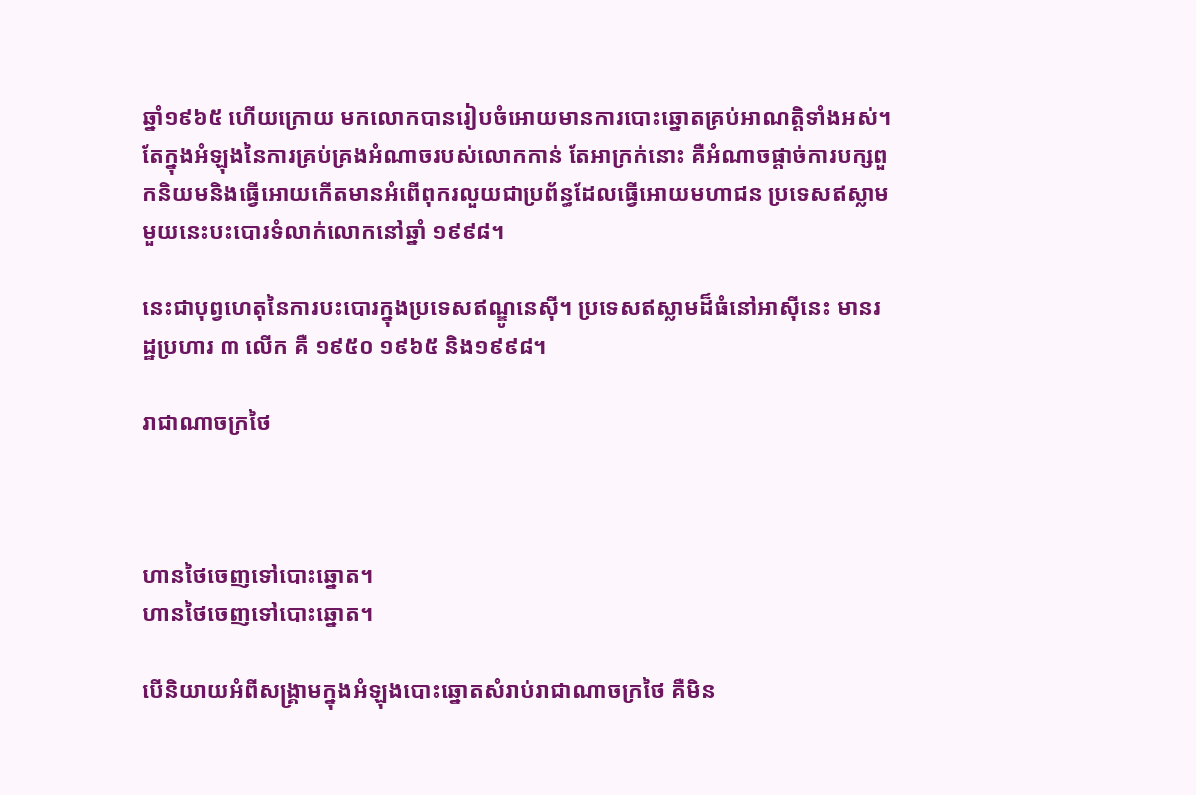ឆ្នាំ១៩៦៥ ហើយក្រោយ មកលោកបានរៀបចំអោយមានការបោះឆ្នោតគ្រប់អាណត្តិទាំងអស់។ តែក្នុងអំឡុងនៃការគ្រប់គ្រងអំណាចរបស់លោកកាន់ តែអាក្រក់នោះ គឺអំណាចផ្ដាច់ការបក្សពួកនិយមនិងធ្វើអោយកើតមានអំពើពុករលួយជាប្រព័ន្ធដែលធ្វើអោយមហាជន ប្រទេសឥស្លាមមួយនេះបះបោរទំលាក់លោកនៅឆ្នាំ ១៩៩៨។

នេះជាបុព្វហេតុនៃការបះបោរក្នុងប្រទេសឥណ្ឌូនេស៊ី។ ប្រទេសឥស្លាមដ៏ធំនៅអាស៊ីនេះ មានរដ្ឋប្រហារ ៣ លើក គឺ ១៩៥០ ១៩៦៥ និង១៩៩៨។

រាជាណាចក្រថៃ



ហានថៃចេញទៅបោះឆ្នោត។
ហានថៃចេញទៅបោះឆ្នោត។

បើនិយាយអំពីសង្គ្រាមក្នុងអំឡុងបោះឆ្នោតសំរាប់រាជាណាចក្រថៃ គឺមិន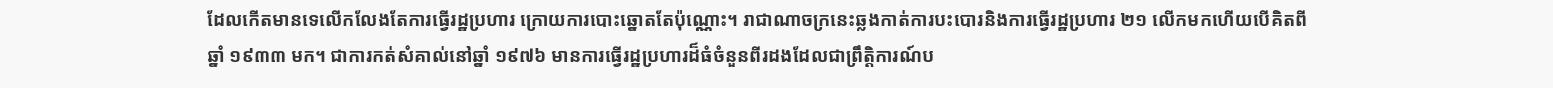ដែលកើតមានទេលើកលែងតែការធ្វើរដ្ឋប្រហារ ក្រោយការបោះឆ្នោតតែប៉ុណ្ណោះ។ រាជាណាចក្រនេះឆ្លងកាត់ការបះបោរនិងការធ្វើរដ្ឋប្រហារ ២១ លើកមកហើយបើគិតពីឆ្នាំ ១៩៣៣ មក។ ជាការកត់សំគាល់នៅឆ្នាំ ១៩៧៦ មានការធ្វើរដ្ឋប្រហារដ៏ធំចំនួនពីរដងដែលជាព្រឹត្តិការណ៍ប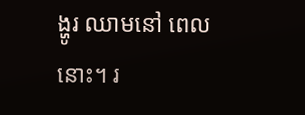ង្ហូរ ឈាមនៅ ពេលនោះ។ រ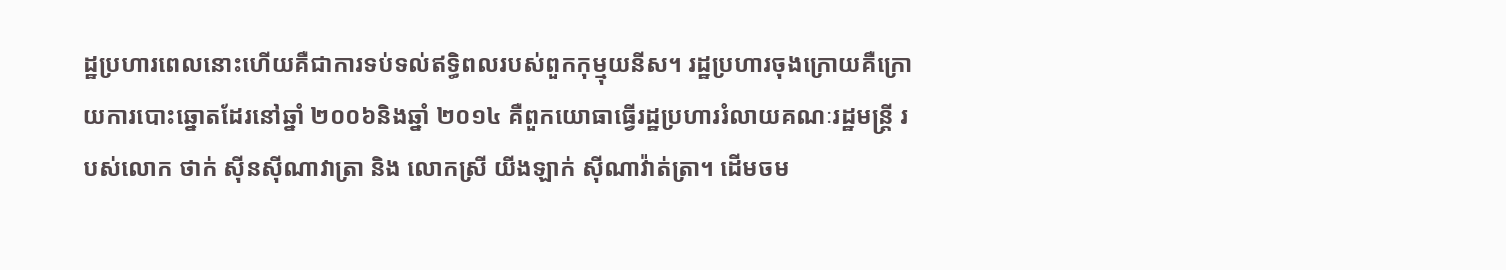ដ្ឋប្រហារពេលនោះហើយគឺជាការទប់ទល់ឥទ្ធិពលរបស់ពួកកុម្មុយនីស។ រដ្ឋប្រហារចុងក្រោយគឺក្រោយការបោះឆ្នោតដែរនៅឆ្នាំ ២០០៦និងឆ្នាំ ២០១៤ គឺពួកយោធាធ្វើរដ្ឋប្រហាររំលាយគណៈរដ្ឋមន្ដ្រី របស់លោក ថាក់ ស៊ីនស៊ីណាវាត្រា និង លោកស្រី យីងឡាក់ ស៊ីណាវ៉ាត់ត្រា។ ដើមចម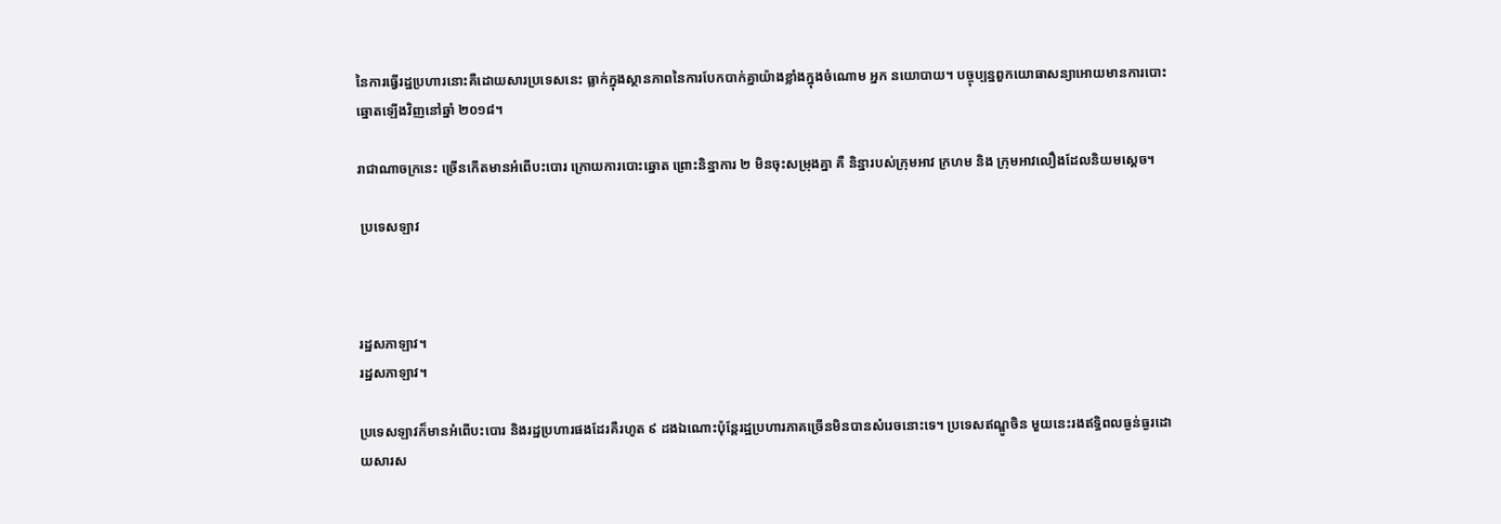នៃការធ្វើរដ្ឋប្រហារនោះគឺដោយសារប្រទេសនេះ ធ្លាក់ក្នុងស្ថានភាពនៃការបែកបាក់គ្នាយ៉ាងខ្លាំងក្នុងចំណោម អ្នក នយោបាយ។ បច្ចុប្បន្នពួកយោធាសន្យាអោយមានការបោះឆ្នោតឡើងវិញនៅឆ្នាំ ២០១៨។

រាជាណាចក្រនេះ ច្រើនកើតមានអំពើបះបោរ ក្រោយការបោះឆ្នោត ព្រោះនិន្នាការ ២ មិនចុះសម្រុងគ្នា គឺ និន្នារបស់ក្រុមអាវ ក្រហម និង ក្រុមអាវលឿងដែលនិយមស្ដេច។

 ប្រទេសឡាវ



រដ្ឋសភាឡាវ។
រដ្ឋសភាឡាវ។

ប្រទេសឡាវក៏មានអំពើបះបោរ និងរដ្ឋប្រហារផងដែរគឺរហូត ៩ ដងឯណោះប៉ុន្ដែរដ្ឋប្រហារភាគច្រើនមិនបានសំរេចនោះទេ។ ប្រទេសឥណ្ឌូចិន មួយនេះរងឥទ្ធិពលធ្ងន់ធ្ងរដោយសារស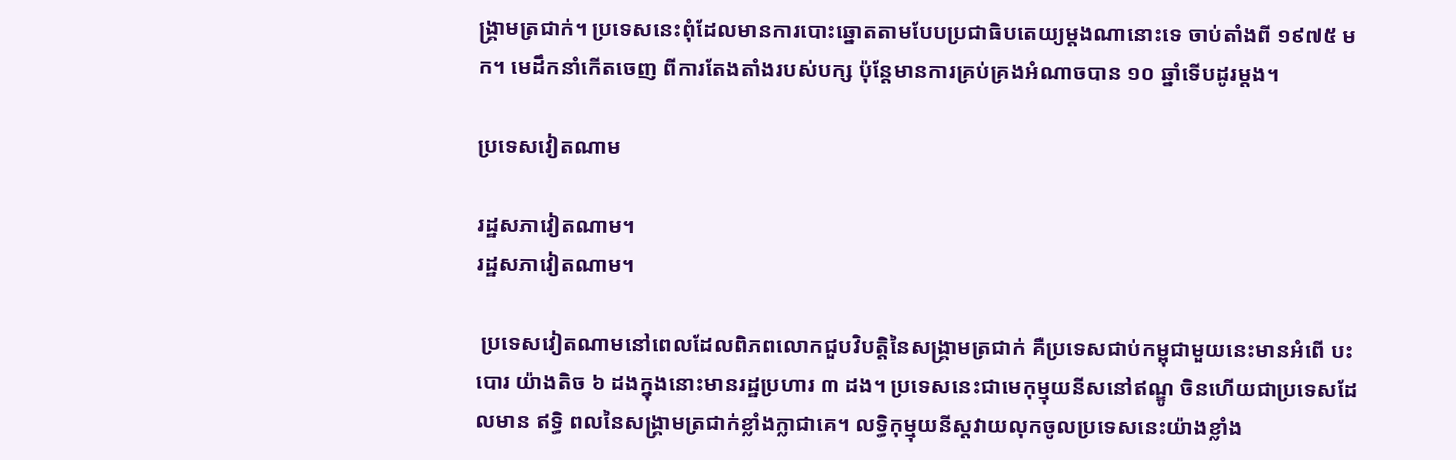ង្គ្រាមត្រជាក់។ ប្រទេសនេះពុំដែលមានការបោះឆ្នោតតាមបែបប្រជាធិបតេយ្យម្ដងណានោះទេ ចាប់តាំងពី ១៩៧៥ មក។ មេដឹកនាំកើតចេញ ពីការតែងតាំងរបស់បក្ស ប៉ុន្តែមានការគ្រប់គ្រងអំណាចបាន ១០ ឆ្នាំទើបដូរម្ដង។

ប្រទេសវៀតណាម

រដ្ឋសភាវៀតណាម។
រដ្ឋសភាវៀតណាម។

 ប្រទេសវៀតណាមនៅពេលដែលពិភពលោកជួបវិបត្តិនៃសង្គ្រាមត្រជាក់ គឺប្រទេសជាប់កម្ពុជាមួយនេះមានអំពើ បះបោរ យ៉ាងតិច ៦ ដងក្នុងនោះមានរដ្ឋប្រហារ ៣ ដង។ ប្រទេសនេះជាមេកុម្មុយនីសនៅឥណ្ឌូ ចិនហើយជាប្រទេសដែលមាន ឥទ្ធិ ពលនៃសង្គ្រាមត្រជាក់ខ្លាំងក្លាជាគេ។ លទ្ធិកុម្មុយនីស្តវាយលុកចូលប្រទេសនេះយ៉ាងខ្លាំង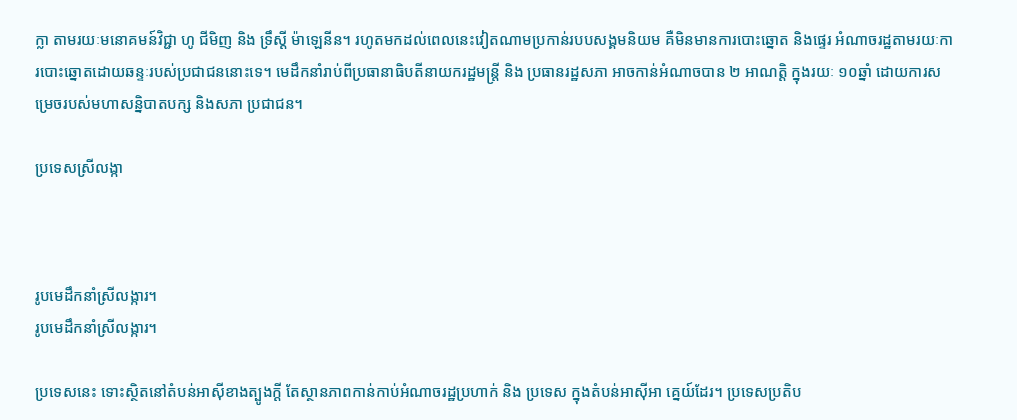ក្លា តាមរយៈមនោគមន៍វិជ្ជា ហូ ជីមិញ និង ទ្រឹស្ដី ម៉ាឡេនីន។ រហូតមកដល់ពេលនេះវៀតណាមប្រកាន់របបសង្គមនិយម គឺមិនមានការបោះឆ្នោត និងផ្ទេរ អំណាចរដ្ឋតាមរយៈការបោះឆ្នោតដោយឆន្ទៈរបស់ប្រជាជននោះទេ។ មេដឹកនាំរាប់ពីប្រធានាធិបតីនាយករដ្ឋមន្ត្រី និង ប្រធានរដ្ឋសភា អាចកាន់អំណាចបាន ២ អាណត្តិ ក្នុងរយៈ ១០ឆ្នាំ ដោយការសម្រេចរបស់មហាសន្និបាតបក្ស និងសភា ប្រជាជន។

ប្រទេសស្រីលង្កា



រូបមេដឹកនាំស្រីលង្ការ។
រូបមេដឹកនាំស្រីលង្ការ។

ប្រទេសនេះ ទោះស្ថិតនៅតំបន់អាស៊ីខាងត្បូងក្ដី តែស្ថានភាពកាន់កាប់អំណាចរដ្ឋប្រហាក់ និង ប្រទេស ក្នុងតំបន់អាស៊ីអា គ្នេយ៍ដែរ។ ប្រទេសប្រតិប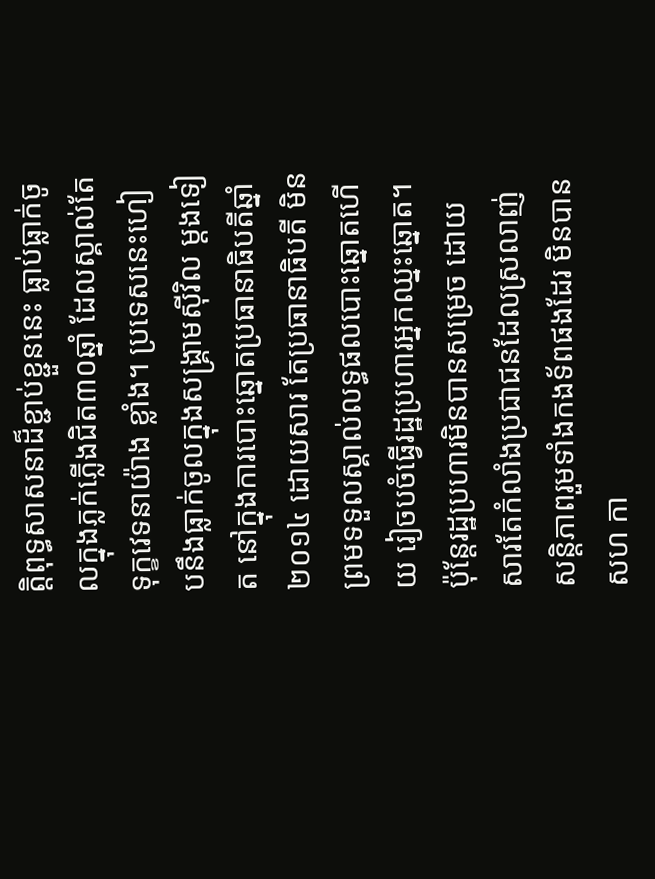ត្តិពុទ្ធសាសនាដ៏ខ្ជាប់ខ្ជួននេះ ធ្លាប់ធ្លាក់ចូលក្នុងភ្លក់ភ្លើងជិត៣០ឆ្នាំ ដែលស្គាល់តែទុក្ខវេទនាយ៉ាង ខ្លាំង។ ប្រទេសនេះហៀបនឹងធ្លាក់ចូលក្នុងសង្រ្គាមស៊ីវិល ម្ដងទៀត នៅក្នុងការបោះឆ្នោតប្រធានាធិបតីឆ្នាំ ២០១៤ ដោយសារ តែប្រធានាធិបតី មិនព្រមទទួលស្គាល់លទ្ធផលបោះឆ្នោតហើយ រៀចបចំធ្វើរដ្ឋប្រហារអ្នកឈ្នះឆ្នោត។ ប៉ុន្តែរដ្ឋប្រហារមិនបានសម្រេច ដោយសារតែកំលាំងប្រជាជនដែលស្រលាញ់សន្ដិភាពរួមទាំងកងទ័ពផងដែរ មិនបានសហ កា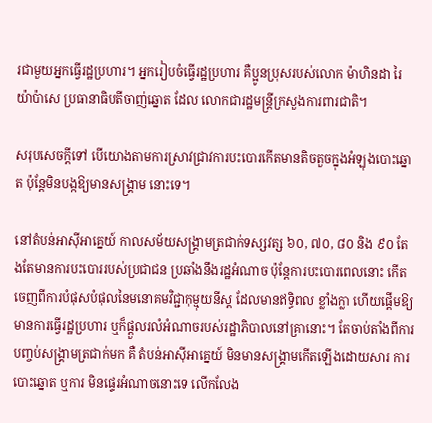រជាមួយអ្នកធ្វើរដ្ឋប្រហារ។ អ្នករៀបចំធ្វើរដ្ឋប្រហារ គឺប្អូនប្រុសរបស់លោក ម៉ាហិនដា រៃយ៉ាប៉ាសេ ប្រធានាធិបតីចាញ់ឆ្នោត ដែល លោកជារដ្ឋមន្ត្រីក្រសួងការពារជាតិ។

សរុបសេចក្ដីទៅ បើយោងតាមការស្រាវជ្រាវការបះបោរកើតមានតិចតួចក្នុងអំឡុងបោះឆ្នោត ប៉ុន្ដែមិនបង្កឱ្យមានសង្រ្គាម នោះទេ។

នៅតំបន់អាស៊ីអាគ្នេយ៍ កាលសម័យសង្រ្គាមត្រជាក់ទស្សវត្ស ៦០, ៧០, ៨០ និង ៩០ តែងតែមានការបះបោររបស់ប្រជាជន ប្រឆាំងនឹងរដ្ឋអំណាច ប៉ុន្ដែការបះបោរពេលនោះ កើតចេញពីការបំផុសបំផុលនៃមនោគមវិជ្ជាកុម្មុយនីស្ដ ដែលមានឥទ្ធិពល ខ្លាំងក្លា ហើយផ្ដើមឱ្យមានការធ្វើរដ្ឋប្រហារ ឬក៏ផ្ដួលរលំអំណាចរបស់រដ្ឋាភិបាលនៅគ្រានោះ។ តែចាប់តាំងពីការបញ្ចប់សង្រ្គាមត្រជាក់មក គឺ តំបន់អាស៊ីអាគ្នេយ៍ មិនមានសង្រ្គាមកើតឡើងដោយសារ ការបោះឆ្នោត ឬការ មិនផ្ទេរអំណាចនោះទេ លើកលែង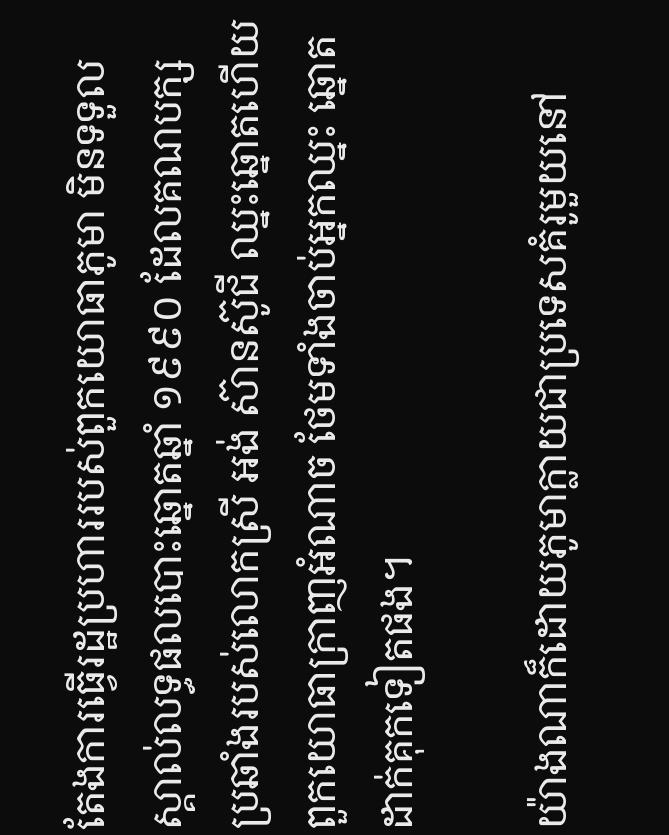តែងការធ្វើរដ្ឋប្រហាររបស់ពួកយោធាភូមា មិនទទួលស្គាល់លទ្ធផលបោះឆ្នោតឆ្នាំ ១៩៩០ ដែលគណបក្សប្រឆាំងរបស់លោកស្រី អង់ ស៊ានស៊ូជី ឈ្នះឆ្នោតហើយពួកយោធាក្រាញអំណាច ថែមទាំងចាប់អ្នកឈ្នះ ឆ្នោតដាក់គុកទៀតផង។

យ៉ាងណាក៏ដោយភូមាក្លាយជាប្រទេសគំរូមួយនៅ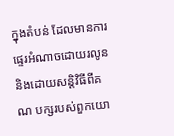ក្នុងតំបន់ ដែលមានការផ្ទេរអំណាចដោយរលូន និងដោយសន្ដិវិធីពីគណ បក្សរបស់ពួកយោ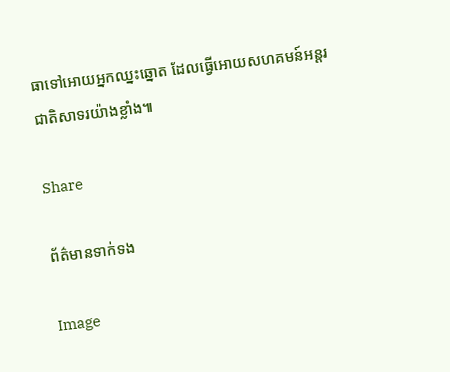ធាទៅអោយអ្នកឈ្នះឆ្នោត ដែលធ្វើអោយសហគមន៍អន្ដរជាតិសាទរយ៉ាងខ្លាំង៕

Share

ព័ត៌មានទាក់ទង

Image